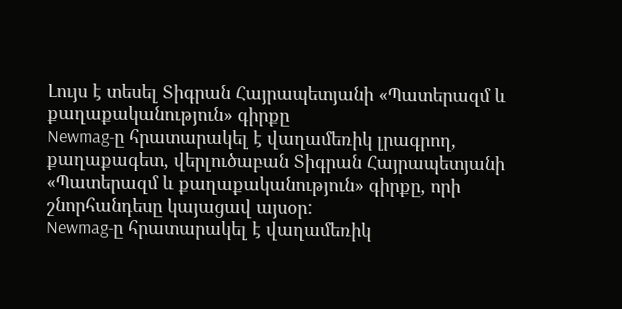Լույս է տեսել Տիգրան Հայրապետյանի «Պատերազմ և քաղաքականություն» գիրքը
Newmag-ը հրատարակել է վաղամեռիկ լրագրող, քաղաքագետ, վերլուծաբան Տիգրան Հայրապետյանի «Պատերազմ և քաղաքականություն» գիրքը, որի շնորհանդեսը կայացավ այսօր:
Newmag-ը հրատարակել է վաղամեռիկ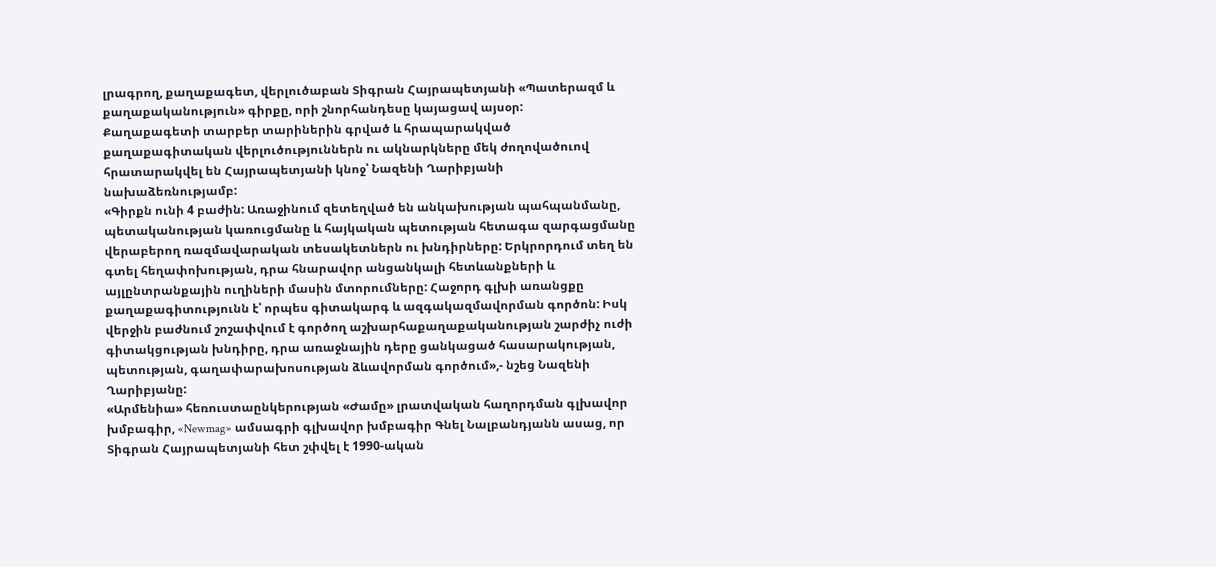լրագրող, քաղաքագետ, վերլուծաբան Տիգրան Հայրապետյանի «Պատերազմ և քաղաքականություն» գիրքը, որի շնորհանդեսը կայացավ այսօր:
Քաղաքագետի տարբեր տարիներին գրված և հրապարակված քաղաքագիտական վերլուծություններն ու ակնարկները մեկ ժողովածուով հրատարակվել են Հայրապետյանի կնոջ՝ Նազենի Ղարիբյանի նախաձեռնությամբ:
«Գիրքն ունի 4 բաժին: Առաջինում զետեղված են անկախության պահպանմանը, պետականության կառուցմանը և հայկական պետության հետագա զարգացմանը վերաբերող ռազմավարական տեսակետներն ու խնդիրները: Երկրորդում տեղ են գտել հեղափոխության, դրա հնարավոր անցանկալի հետևանքների և այլընտրանքային ուղիների մասին մտորումները: Հաջորդ գլխի առանցքը քաղաքագիտությունն է՝ որպես գիտակարգ և ազգակազմավորման գործոն: Իսկ վերջին բաժնում շոշափվում է գործող աշխարհաքաղաքականության շարժիչ ուժի գիտակցության խնդիրը, դրա առաջնային դերը ցանկացած հասարակության, պետության, գաղափարախոսության ձևավորման գործում»,- նշեց Նազենի Ղարիբյանը:
«Արմենիա» հեռուստաընկերության «Ժամը» լրատվական հաղորդման գլխավոր խմբագիր, «Newmag» ամսագրի գլխավոր խմբագիր Գնել Նալբանդյանն ասաց, որ Տիգրան Հայրապետյանի հետ շփվել է 1990-ական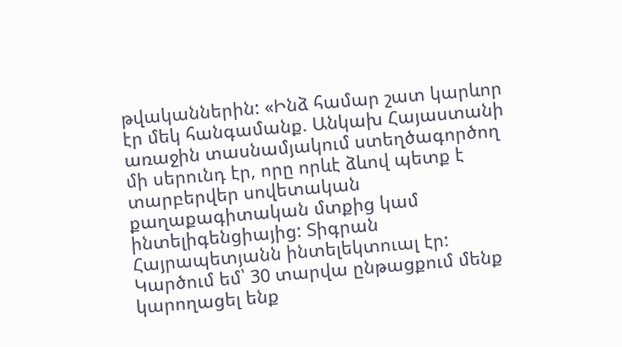թվականներին: «Ինձ համար շատ կարևոր էր մեկ հանգամանք. Անկախ Հայաստանի առաջին տասնամյակում ստեղծագործող մի սերունդ էր, որը որևէ ձևով պետք է տարբերվեր սովետական քաղաքագիտական մտքից կամ ինտելիգենցիայից: Տիգրան Հայրապետյանն ինտելեկտուալ էր: Կարծում եմ՝ 30 տարվա ընթացքում մենք կարողացել ենք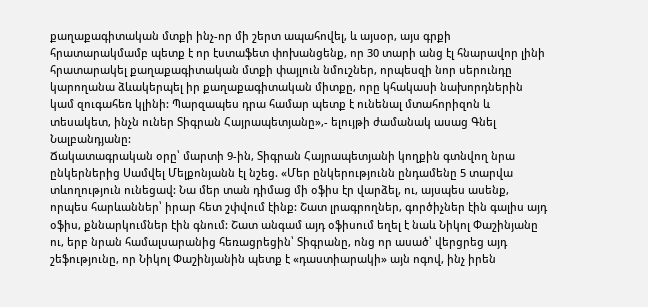քաղաքագիտական մտքի ինչ-որ մի շերտ ապահովել, և այսօր, այս գրքի հրատարակմամբ պետք է որ էստաֆետ փոխանցենք, որ 30 տարի անց էլ հնարավոր լինի հրատարակել քաղաքագիտական մտքի փայլուն նմուշներ, որպեսզի նոր սերունդը կարողանա ձևակերպել իր քաղաքագիտական միտքը, որը կհակասի նախորդներին կամ զուգահեռ կլինի: Պարզապես դրա համար պետք է ունենալ մտահորիզոն և տեսակետ, ինչն ուներ Տիգրան Հայրապետյանը»,- ելույթի ժամանակ ասաց Գնել Նալբանդյանը:
Ճակատագրական օրը՝ մարտի 9-ին, Տիգրան Հայրապետյանի կողքին գտնվող նրա ընկերներից Սամվել Մելքոնյանն էլ նշեց. «Մեր ընկերությունն ընդամենը 5 տարվա տևողություն ունեցավ: Նա մեր տան դիմաց մի օֆիս էր վարձել, ու, այսպես ասենք, որպես հարևաններ՝ իրար հետ շփվում էինք: Շատ լրագրողներ, գործիչներ էին գալիս այդ օֆիս, քննարկումներ էին գնում: Շատ անգամ այդ օֆիսում եղել է նաև Նիկոլ Փաշինյանը ու, երբ նրան համալսարանից հեռացրեցին՝ Տիգրանը, ոնց որ ասած՝ վերցրեց այդ շեֆությունը, որ Նիկոլ Փաշինյանին պետք է «դաստիարակի» այն ոգով, ինչ իրեն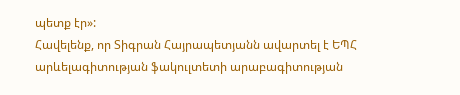պետք էր»:
Հավելենք, որ Տիգրան Հայրապետյանն ավարտել է ԵՊՀ արևելագիտության ֆակուլտետի արաբագիտության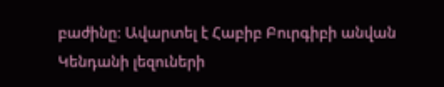բաժինը։ Ավարտել է Հաբիբ Բուրգիբի անվան Կենդանի լեզուների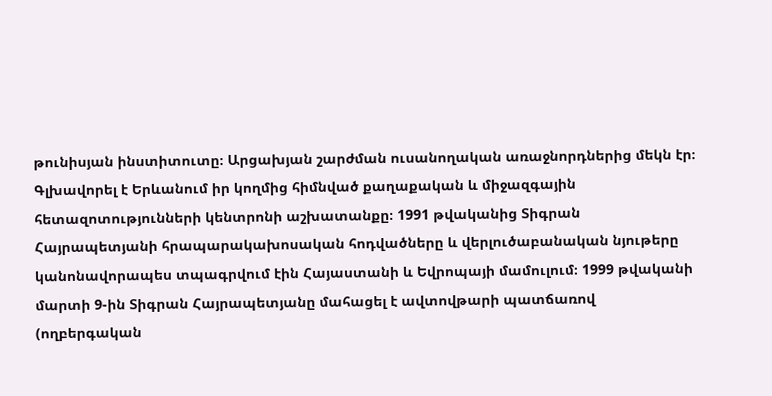թունիսյան ինստիտուտը։ Արցախյան շարժման ուսանողական առաջնորդներից մեկն էր։
Գլխավորել է Երևանում իր կողմից հիմնված քաղաքական և միջազգային հետազոտությունների կենտրոնի աշխատանքը։ 1991 թվականից Տիգրան Հայրապետյանի հրապարակախոսական հոդվածները և վերլուծաբանական նյութերը կանոնավորապես տպագրվում էին Հայաստանի և Եվրոպայի մամուլում։ 1999 թվականի մարտի 9-ին Տիգրան Հայրապետյանը մահացել է ավտովթարի պատճառով (ողբերգական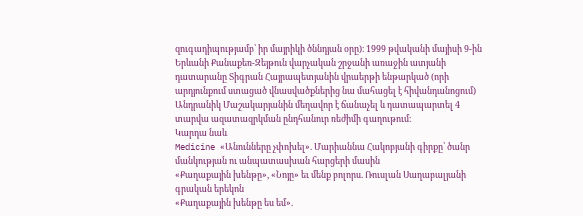զուգադիպությամբ՝ իր մայրիկի ծննդյան օրը)։ 1999 թվականի մայիսի 9-ին Երևանի Քանաքեռ-Զեյթուն վարչական շրջանի առաջին ատյանի դատարանը Տիգրան Հայրապետյանին վրաերթի ենթարկած (որի արդյունքում ստացած վնասվածքներից նա մահացել է հիվանդանոցում) Անդրանիկ Մաշակարյանին մեղավոր է ճանաչել և դատապարտել 4 տարվա ազատազրկման ընդհանուր ռեժիմի գաղութում։
Կարդա նաև
Medicine «Անունները չփոխել». Մարիաննա Հակոբյանի գիրքը՝ ծանր մանկության ու անպատասխան հարցերի մասին
«Քաղաքային խենթը», «Նոյը» եւ մենք բոլորս. Ռուսլան Սաղաբալյանի գրական երեկոն
«Քաղաքային խենթը ես եմ».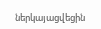ներկայացվեցին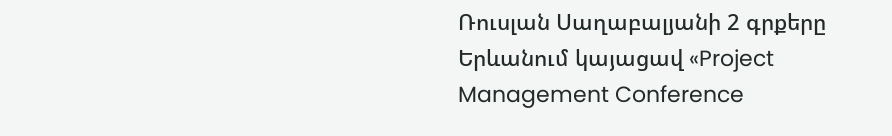Ռուսլան Սաղաբալյանի 2 գրքերը
Երևանում կայացավ «Project Management Conference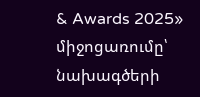& Awards 2025» միջոցառումը՝ նախագծերի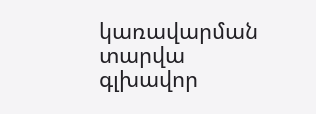կառավարման տարվա գլխավոր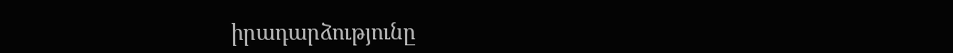իրադարձությունը